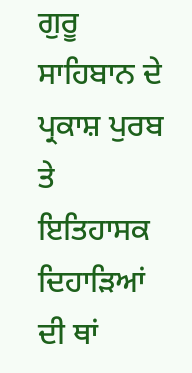ਗੁਰੂ ਸਾਹਿਬਾਨ ਦੇ ਪ੍ਰਕਾਸ਼ ਪੁਰਬ ਤੇ ਇਤਿਹਾਸਕ ਦਿਹਾੜਿਆਂ ਦੀ ਥਾਂ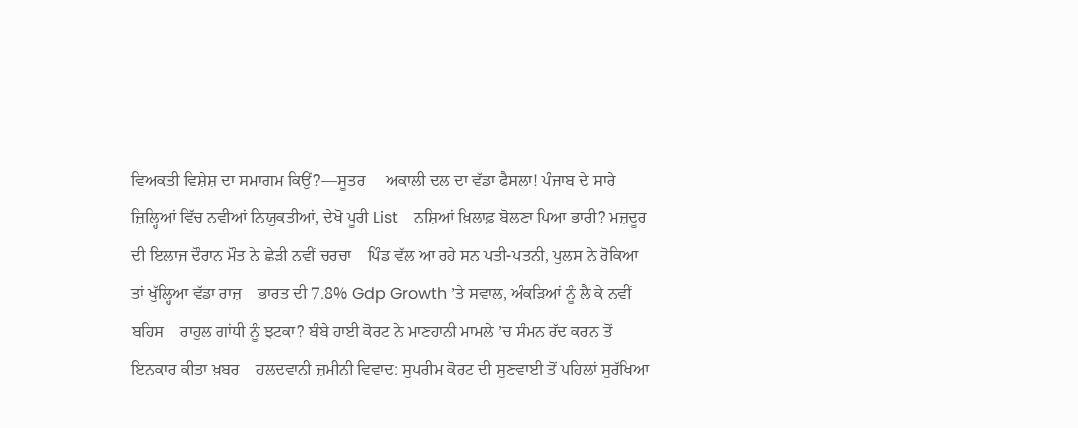ਵਿਅਕਤੀ ਵਿਸ਼ੇਸ਼ ਦਾ ਸਮਾਗਮ ਕਿਉਂ?—ਸੂਤਰ     ਅਕਾਲੀ ਦਲ ਦਾ ਵੱਡਾ ਫੈਸਲਾ! ਪੰਜਾਬ ਦੇ ਸਾਰੇ ਜ਼ਿਲ੍ਹਿਆਂ ਵਿੱਚ ਨਵੀਆਂ ਨਿਯੁਕਤੀਆਂ, ਦੇਖੋ ਪੂਰੀ List    ਨਸ਼ਿਆਂ ਖ਼ਿਲਾਫ਼ ਬੋਲਣਾ ਪਿਆ ਭਾਰੀ? ਮਜ਼ਦੂਰ ਦੀ ਇਲਾਜ ਦੌਰਾਨ ਮੌਤ ਨੇ ਛੇੜੀ ਨਵੀਂ ਚਰਚਾ    ਪਿੰਡ ਵੱਲ ਆ ਰਹੇ ਸਨ ਪਤੀ-ਪਤਨੀ, ਪੁਲਸ ਨੇ ਰੋਕਿਆ ਤਾਂ ਖੁੱਲ੍ਹਿਆ ਵੱਡਾ ਰਾਜ਼    ਭਾਰਤ ਦੀ 7.8% Gdp Growth ’ਤੇ ਸਵਾਲ, ਅੰਕੜਿਆਂ ਨੂੰ ਲੈ ਕੇ ਨਵੀਂ ਬਹਿਸ    ਰਾਹੁਲ ਗਾਂਧੀ ਨੂੰ ਝਟਕਾ? ਬੰਬੇ ਹਾਈ ਕੋਰਟ ਨੇ ਮਾਣਹਾਨੀ ਮਾਮਲੇ ’ਚ ਸੰਮਨ ਰੱਦ ਕਰਨ ਤੋਂ ਇਨਕਾਰ ਕੀਤਾ ਖ਼ਬਰ    ਹਲਦਵਾਨੀ ਜ਼ਮੀਨੀ ਵਿਵਾਦ: ਸੁਪਰੀਮ ਕੋਰਟ ਦੀ ਸੁਣਵਾਈ ਤੋਂ ਪਹਿਲਾਂ ਸੁਰੱਖਿਆ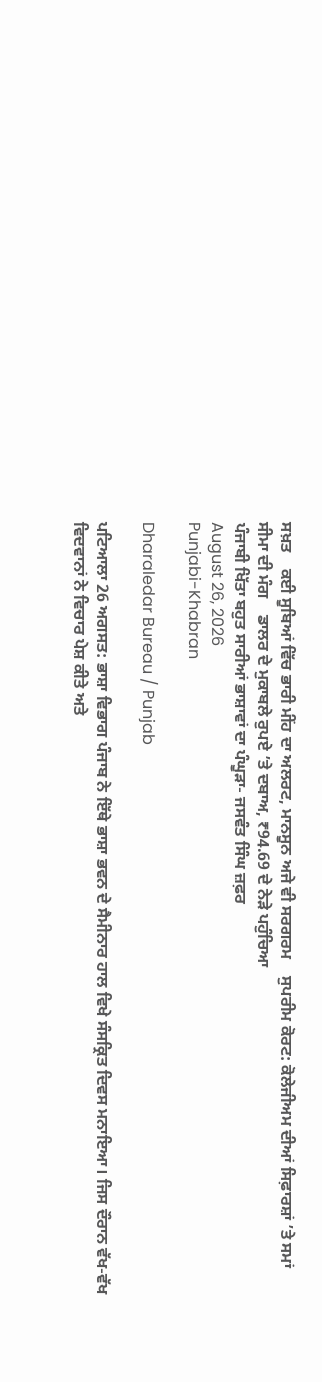ਸਖ਼ਤ    ਕਈ ਸੂਬਿਆਂ ਵਿੱਚ ਭਾਰੀ ਮੀਂਹ ਦਾ ਅਲਰਟ, ਮਾਨਸੂਨ ਅਜੇ ਵੀ ਸਰਗਰਮ    ਸੁਪਰੀਮ ਕੋਰਟ: ਕੋਲੇਜੀਅਮ ਦੀਆਂ ਸਿਫ਼ਾਰਸ਼ਾਂ ’ਤੇ ਸਮਾਂ ਸੀਮਾ ਦੀ ਮੰਗ    ਡਾਲਰ ਦੇ ਮੁਕਾਬਲੇ ਰੁਪਏ ’ਤੇ ਦਬਾਅ, ₹94.69 ਦੇ ਨੇੜੇ ਪਹੁੰਚਿਆ
ਪੰਜਾਬੀ ਖਿੱਤਾ ਬਹੁਤ ਸਾਰੀਆਂ ਭਾਸ਼ਾਵਾਂ ਦਾ ਪੰਘੂੜਾ- ਜਸਵੰਤ ਸਿੰਘ ਜ਼ਫ਼ਰ
August 26, 2026
Punjabi-Khabran

Dharaledar Bureau / Punjab

ਪਟਿਆਲਾ 26 ਅਗਸਤ: ਭਾਸ਼ਾ ਵਿਭਾਗ ਪੰਜਾਬ ਨੇ ਇੱਥੇ ਭਾਸ਼ਾ ਭਵਨ ਦੇ ਸੈਮੀਨਾਰ ਹਾਲ ਵਿਖੇ ਸੰਸਕ੍ਰਿਤ ਦਿਵਸ ਮਨਾਇਆ। ਜਿਸ ਦੌਰਾਨ ਵੱਖ-ਵੱਖ ਵਿਦਵਾਨਾਂ ਨੇ ਵਿਚਾਰ ਪੇਸ਼ ਕੀਤੇ ਅਤੇ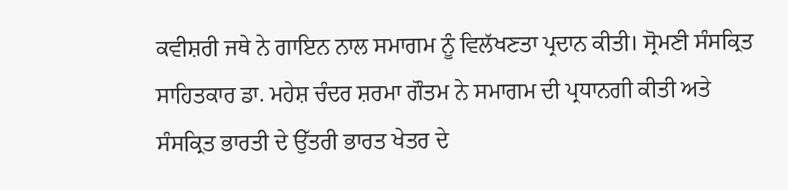ਕਵੀਸ਼ਰੀ ਜਥੇ ਨੇ ਗਾਇਨ ਨਾਲ ਸਮਾਗਮ ਨੂੰ ਵਿਲੱਖਣਤਾ ਪ੍ਰਦਾਨ ਕੀਤੀ। ਸ੍ਰੋਮਣੀ ਸੰਸਕ੍ਰਿਤ ਸਾਹਿਤਕਾਰ ਡਾ. ਮਹੇਸ਼ ਚੰਦਰ ਸ਼ਰਮਾ ਗੌਤਮ ਨੇ ਸਮਾਗਮ ਦੀ ਪ੍ਰਧਾਨਗੀ ਕੀਤੀ ਅਤੇ ਸੰਸਕ੍ਰਿਤ ਭਾਰਤੀ ਦੇ ਉੱਤਰੀ ਭਾਰਤ ਖੇਤਰ ਦੇ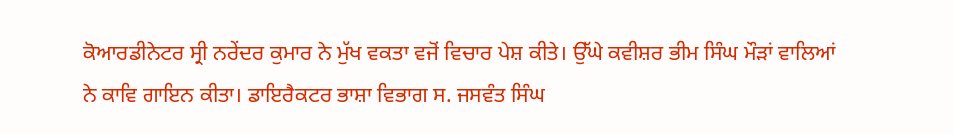ਕੋਆਰਡੀਨੇਟਰ ਸ੍ਰੀ ਨਰੇਂਦਰ ਕੁਮਾਰ ਨੇ ਮੁੱਖ ਵਕਤਾ ਵਜੋਂ ਵਿਚਾਰ ਪੇਸ਼ ਕੀਤੇ। ਉੱਘੇ ਕਵੀਸ਼ਰ ਭੀਮ ਸਿੰਘ ਮੌੜਾਂ ਵਾਲਿਆਂ ਨੇ ਕਾਵਿ ਗਾਇਨ ਕੀਤਾ। ਡਾਇਰੈਕਟਰ ਭਾਸ਼ਾ ਵਿਭਾਗ ਸ. ਜਸਵੰਤ ਸਿੰਘ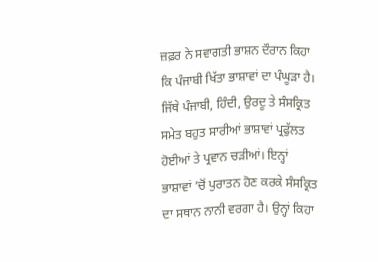ਜ਼ਫ਼ਰ ਨੇ ਸਵਾਗਤੀ ਭਾਸ਼ਨ ਦੌਰਾਨ ਕਿਹਾ ਕਿ ਪੰਜਾਬੀ ਖਿੱਤਾ ਭਾਸ਼ਾਵਾਂ ਦਾ ਪੰਘੂੜਾ ਹੈ। ਜਿੱਥੇ ਪੰਜਾਬੀ, ਹਿੰਦੀ, ਉਰਦੂ ਤੇ ਸੰਸਕ੍ਰਿਤ ਸਮੇਤ ਬਹੁਤ ਸਾਰੀਆਂ ਭਾਸ਼ਾਵਾਂ ਪ੍ਰਫੁੱਲਤ ਹੋਈਆਂ ਤੇ ਪ੍ਰਵਾਨ ਚੜੀਆਂ। ਇਨ੍ਹਾਂ ਭਾਸ਼ਾਵਾਂ ’ਚੋਂ ਪੁਰਾਤਨ ਹੋਣ ਕਰਕੇ ਸੰਸਕ੍ਰਿਤ ਦਾ ਸਥਾਨ ਨਾਨੀ ਵਰਗਾ ਹੈ। ਉਨ੍ਹਾਂ ਕਿਹਾ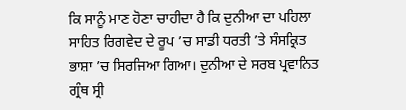ਕਿ ਸਾਨੂੰ ਮਾਣ ਹੋਣਾ ਚਾਹੀਦਾ ਹੈ ਕਿ ਦੁਨੀਆ ਦਾ ਪਹਿਲਾ ਸਾਹਿਤ ਰਿਗਵੇਦ ਦੇ ਰੂਪ ’ਚ ਸਾਡੀ ਧਰਤੀ ’ਤੇ ਸੰਸਕ੍ਰਿਤ ਭਾਸ਼ਾ ’ਚ ਸਿਰਜਿਆ ਗਿਆ। ਦੁਨੀਆ ਦੇ ਸਰਬ ਪ੍ਰਵਾਨਿਤ ਗ੍ਰੰਥ ਸ੍ਰੀ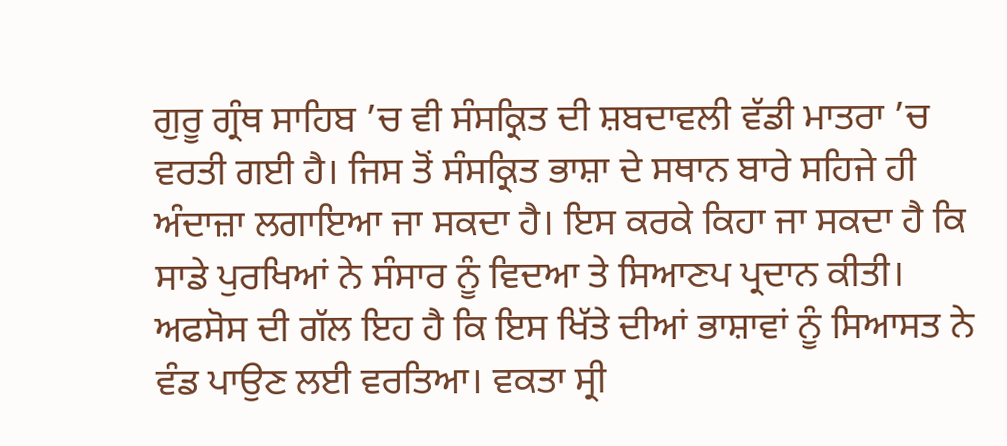ਗੁਰੂ ਗ੍ਰੰਥ ਸਾਹਿਬ ’ਚ ਵੀ ਸੰਸਕ੍ਰਿਤ ਦੀ ਸ਼ਬਦਾਵਲੀ ਵੱਡੀ ਮਾਤਰਾ ’ਚ ਵਰਤੀ ਗਈ ਹੈ। ਜਿਸ ਤੋਂ ਸੰਸਕ੍ਰਿਤ ਭਾਸ਼ਾ ਦੇ ਸਥਾਨ ਬਾਰੇ ਸਹਿਜੇ ਹੀ ਅੰਦਾਜ਼ਾ ਲਗਾਇਆ ਜਾ ਸਕਦਾ ਹੈ। ਇਸ ਕਰਕੇ ਕਿਹਾ ਜਾ ਸਕਦਾ ਹੈ ਕਿ ਸਾਡੇ ਪੁਰਖਿਆਂ ਨੇ ਸੰਸਾਰ ਨੂੰ ਵਿਦਆ ਤੇ ਸਿਆਣਪ ਪ੍ਰਦਾਨ ਕੀਤੀ। ਅਫਸੋਸ ਦੀ ਗੱਲ ਇਹ ਹੈ ਕਿ ਇਸ ਖਿੱਤੇ ਦੀਆਂ ਭਾਸ਼ਾਵਾਂ ਨੂੰ ਸਿਆਸਤ ਨੇ ਵੰਡ ਪਾਉਣ ਲਈ ਵਰਤਿਆ। ਵਕਤਾ ਸ੍ਰੀ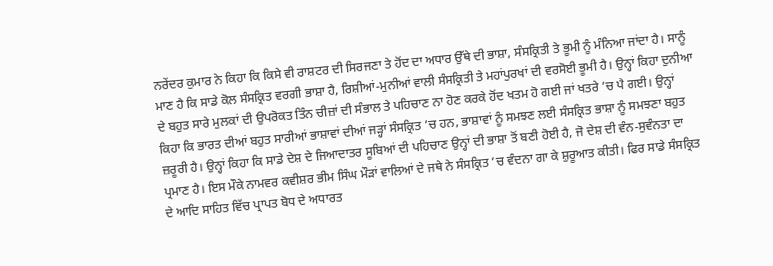ਨਰੇਂਦਰ ਕੁਮਾਰ ਨੇ ਕਿਹਾ ਕਿ ਕਿਸੇ ਵੀ ਰਾਸ਼ਟਰ ਦੀ ਸਿਰਜਣਾ ਤੇ ਹੋਂਦ ਦਾ ਅਧਾਰ ਉੱਥੇ ਦੀ ਭਾਸ਼ਾ, ਸੰਸਕ੍ਰਿਤੀ ਤੇ ਭੂਮੀ ਨੂੰ ਮੰਨਿਆ ਜਾਂਦਾ ਹੈ। ਸਾਨੂੰ ਮਾਣ ਹੈ ਕਿ ਸਾਡੇ ਕੋਲ ਸੰਸਕ੍ਰਿਤ ਵਰਗੀ ਭਾਸ਼ਾ ਹੈ, ਰਿਸ਼ੀਆਂ-ਮੁਨੀਆਂ ਵਾਲੀ ਸੰਸਕ੍ਰਿਤੀ ਤੇ ਮਹਾਂਪੁਰਖਾਂ ਦੀ ਵਰਸੋਈ ਭੂਮੀ ਹੈ। ਉਨ੍ਹਾਂ ਕਿਹਾ ਦੁਨੀਆ ਦੇ ਬਹੁਤ ਸਾਰੇ ਮੁਲਕਾਂ ਦੀ ਉਪਰੋਕਤ ਤਿੰਨ ਚੀਜ਼ਾਂ ਦੀ ਸੰਭਾਲ ਤੇ ਪਹਿਚਾਣ ਨਾ ਹੋਣ ਕਰਕੇ ਹੋਂਦ ਖਤਮ ਹੋ ਗਈ ਜਾਂ ਖਤਰੇ ’ਚ ਪੈ ਗਈ। ਉਨ੍ਹਾਂ ਕਿਹਾ ਕਿ ਭਾਰਤ ਦੀਆਂ ਬਹੁਤ ਸਾਰੀਆਂ ਭਾਸ਼ਾਵਾਂ ਦੀਆਂ ਜੜ੍ਹਾਂ ਸੰਸਕ੍ਰਿਤ ’ਚ ਹਨ, ਭਾਸ਼ਾਵਾਂ ਨੂੰ ਸਮਝਣ ਲਈ ਸੰਸਕ੍ਰਿਤ ਭਾਸ਼ਾ ਨੂੰ ਸਮਝਣਾ ਬਹੁਤ ਜ਼ਰੂਰੀ ਹੈ। ਉਨ੍ਹਾਂ ਕਿਹਾ ਕਿ ਸਾਡੇ ਦੇਸ਼ ਦੇ ਜਿਆਦਾਤਰ ਸੂਬਿਆਂ ਦੀ ਪਹਿਚਾਣ ਉਨ੍ਹਾਂ ਦੀ ਭਾਸ਼ਾ ਤੋਂ ਬਣੀ ਹੋਈ ਹੈ, ਜੋ ਦੇਸ਼ ਦੀ ਵੰਨ-ਸੁਵੰਨਤਾ ਦਾ ਪ੍ਰਮਾਣ ਹੈ। ਇਸ ਮੌਕੇ ਨਾਮਵਰ ਕਵੀਸ਼ਰ ਭੀਮ ਸਿੰਘ ਮੌੜਾਂ ਵਾਲਿਆਂ ਦੇ ਜਥੇ ਨੇ ਸੰਸਕ੍ਰਿਤ ’ਚ ਵੰਦਨਾ ਗਾ ਕੇ ਸ਼ੁਰੂਆਤ ਕੀਤੀ। ਫਿਰ ਸਾਡੇ ਸੰਸਕ੍ਰਿਤ ਦੇ ਆਦਿ ਸਾਹਿਤ ਵਿੱਚ ਪ੍ਰਾਪਤ ਬੋਧ ਦੇ ਅਧਾਰਤ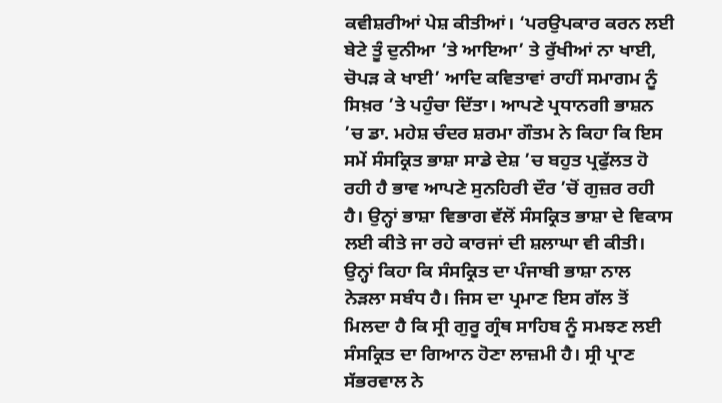ਕਵੀਸ਼ਰੀਆਂ ਪੇਸ਼ ਕੀਤੀਆਂ। ‘ਪਰਉਪਕਾਰ ਕਰਨ ਲਈ ਬੇਟੇ ਤੂੰ ਦੁਨੀਆ ’ਤੇ ਆਇਆ’ ਤੇ ਰੁੱਖੀਆਂ ਨਾ ਖਾਈ, ਚੋਪੜ ਕੇ ਖਾਈ’ ਆਦਿ ਕਵਿਤਾਵਾਂ ਰਾਹੀਂ ਸਮਾਗਮ ਨੂੰ ਸਿਖ਼ਰ ’ਤੇ ਪਹੁੰਚਾ ਦਿੱਤਾ। ਆਪਣੇ ਪ੍ਰਧਾਨਗੀ ਭਾਸ਼ਨ ’ਚ ਡਾ. ਮਹੇਸ਼ ਚੰਦਰ ਸ਼ਰਮਾ ਗੌਤਮ ਨੇ ਕਿਹਾ ਕਿ ਇਸ ਸਮੇਂ ਸੰਸਕ੍ਰਿਤ ਭਾਸ਼ਾ ਸਾਡੇ ਦੇਸ਼ ’ਚ ਬਹੁਤ ਪ੍ਰਫੁੱਲਤ ਹੋ ਰਹੀ ਹੈ ਭਾਵ ਆਪਣੇ ਸੁਨਹਿਰੀ ਦੌਰ ’ਚੋਂ ਗੁਜ਼ਰ ਰਹੀ ਹੈ। ਉਨ੍ਹਾਂ ਭਾਸ਼ਾ ਵਿਭਾਗ ਵੱਲੋਂ ਸੰਸਕ੍ਰਿਤ ਭਾਸ਼ਾ ਦੇ ਵਿਕਾਸ ਲਈ ਕੀਤੇ ਜਾ ਰਹੇ ਕਾਰਜਾਂ ਦੀ ਸ਼ਲਾਘਾ ਵੀ ਕੀਤੀ। ਉਨ੍ਹਾਂ ਕਿਹਾ ਕਿ ਸੰਸਕ੍ਰਿਤ ਦਾ ਪੰਜਾਬੀ ਭਾਸ਼ਾ ਨਾਲ ਨੇੜਲਾ ਸਬੰਧ ਹੈ। ਜਿਸ ਦਾ ਪ੍ਰਮਾਣ ਇਸ ਗੱਲ ਤੋਂ ਮਿਲਦਾ ਹੈ ਕਿ ਸ੍ਰੀ ਗੁਰੂ ਗ੍ਰੰਥ ਸਾਹਿਬ ਨੂੰ ਸਮਝਣ ਲਈ ਸੰਸਕ੍ਰਿਤ ਦਾ ਗਿਆਨ ਹੋਣਾ ਲਾਜ਼ਮੀ ਹੈ। ਸ੍ਰੀ ਪ੍ਰਾਣ ਸੱਭਰਵਾਲ ਨੇ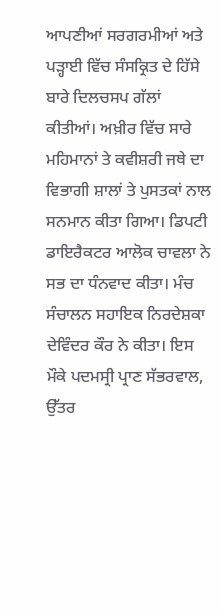ਆਪਣੀਆਂ ਸਰਗਰਮੀਆਂ ਅਤੇ ਪੜ੍ਹਾਈ ਵਿੱਚ ਸੰਸਕ੍ਰਿਤ ਦੇ ਹਿੱਸੇ ਬਾਰੇ ਦਿਲਚਸਪ ਗੱਲਾਂ ਕੀਤੀਆਂ। ਅਖ਼ੀਰ ਵਿੱਚ ਸਾਰੇ ਮਹਿਮਾਨਾਂ ਤੇ ਕਵੀਸ਼ਰੀ ਜਥੇ ਦਾ ਵਿਭਾਗੀ ਸ਼ਾਲਾਂ ਤੇ ਪੁਸਤਕਾਂ ਨਾਲ ਸਨਮਾਨ ਕੀਤਾ ਗਿਆ। ਡਿਪਟੀ ਡਾਇਰੈਕਟਰ ਆਲੋਕ ਚਾਵਲਾ ਨੇ ਸਭ ਦਾ ਧੰਨਵਾਦ ਕੀਤਾ। ਮੰਚ ਸੰਚਾਲਨ ਸਹਾਇਕ ਨਿਰਦੇਸ਼ਕਾ ਦੇਵਿੰਦਰ ਕੌਰ ਨੇ ਕੀਤਾ। ਇਸ ਮੌਕੇ ਪਦਮਸ੍ਰੀ ਪ੍ਰਾਣ ਸੱਭਰਵਾਲ, ਉੱਤਰ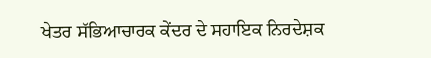ਖੇਤਰ ਸੱਭਿਆਚਾਰਕ ਕੇਂਦਰ ਦੇ ਸਹਾਇਕ ਨਿਰਦੇਸ਼ਕ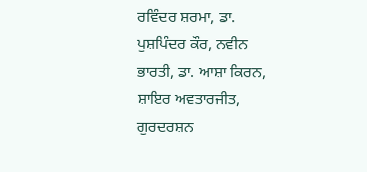ਰਵਿੰਦਰ ਸ਼ਰਮਾ, ਡਾ. ਪੁਸ਼ਪਿੰਦਰ ਕੌਰ, ਨਵੀਨ ਭਾਰਤੀ, ਡਾ. ਆਸ਼ਾ ਕਿਰਨ, ਸ਼ਾਇਰ ਅਵਤਾਰਜੀਤ, ਗੁਰਦਰਸ਼ਨ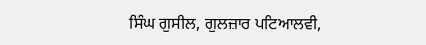ਸਿੰਘ ਗੁਸੀਲ, ਗੁਲਜ਼ਾਰ ਪਟਿਆਲਵੀ,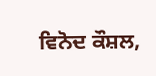ਵਿਨੋਦ ਕੌਸ਼ਲ,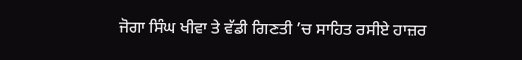ਜੋਗਾ ਸਿੰਘ ਖੀਵਾ ਤੇ ਵੱਡੀ ਗਿਣਤੀ ’ਚ ਸਾਹਿਤ ਰਸੀਏ ਹਾਜ਼ਰ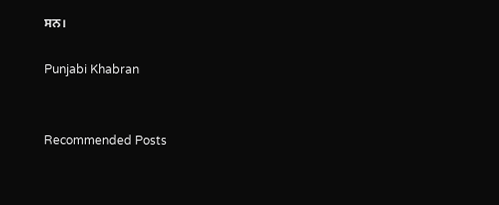ਸਨ।

Punjabi Khabran


Recommended Posts